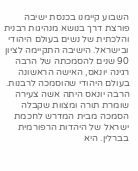השבוע קיימנו בכנסת ישיבה פורצת דרך בנושא מנהיגות רבנית והלכתית של נשים בעולם היהודי ובישראל. הישיבה התקיימה לציון 90 שנים להסמכתה של הרבה רגינה יונאס, האישה הראשונה בעולם היהודי שהוסמכה לרבנות. הרבה יונאס היתה אשה צעירה שומרת תורה ומצוות שקבלה הסמכה מבית המדרש לחכמת ישראל של היהדות הרפורמית בברלין. היא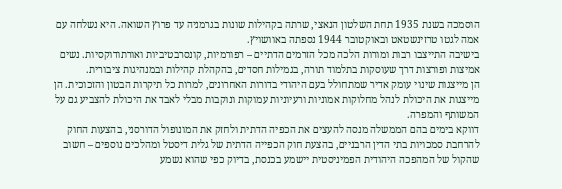הוסמכה בשנת 1935 תחת השלטון הנאצי, שרתה בקהילות שונות בגרמניה עד פרוץ השואה. היא נשלחה עם אמה לגטו טרזינשטאט ובאוקטובר 1944 נספתה באוושויץ.
בישיבה התייצבו רבות ומורות הלכה מכל הזרמים הדתיים – רפורמיות, קונסרבטיביות ואורתודוקסיות. נשים אמיצות ופורצות דרך שעוסקות בתלמוד תורה, בגמילות חסדים, בהקהלת קהילות ובמנהיגות ציבורית.
הן מייצגות שינוי עומק אדיר שמתחולל בעם היהודי בדורות האחרונים, למרות כל תיקרות הבטון והזכוכית. הן מייצגות את היכולת לנהל מחלוקות אמוניות ורעיוניות עמוקות ונוקבות מבלי לאבד את היכולת להצביע גם על המשותף והמפרה.
דווקא בימים בהם הממשלה מנסה להעצים את הכפיה הדתית ולחזק את המונופול הדורסני, בהצעות החוק להרחבת סמכויות בתי הדין הרבניים, בהצעת חוק הכפייה הדתית של גלית דיסטל ומהלכים נוספים – חשוב שהקול של המהפכה היהודית הפמיניסטית יישמע בכנסת, בדיוק כפי שהוא נשמע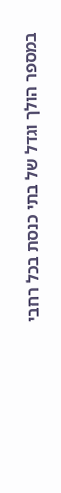במספר הולך וגדל של בתי כנסת בכל רחבי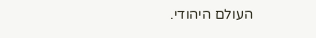העולם היהודי.